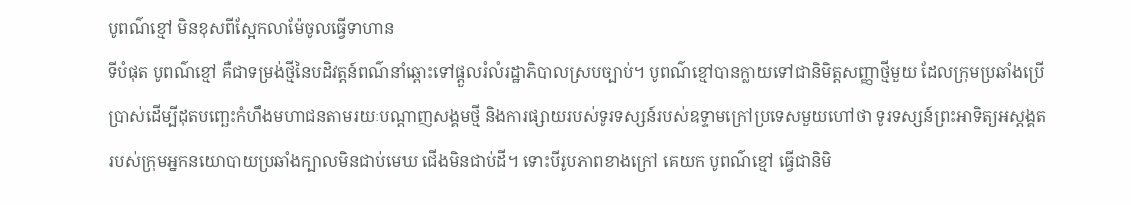បូពណ៌ខ្មៅ មិនខុសពីស្អែកលាម៉ែចូលធ្វើទាហាន
ទីបំផុត បូពណ៌ខ្មៅ គឺជាទម្រង់ថ្មីនៃបដិវត្តន៍ពណ៌នាំឆ្ពោះទៅផ្តួលរំលំរដ្ឋាភិបាលស្របច្បាប់។ បូពណ៌ខ្មៅបានក្លាយទៅជានិមិត្តសញ្ញាថ្មីមួយ ដែលក្រុមប្រឆាំងប្រើប្រាស់ដើម្បីដុតបញ្ឆេះកំហឹងមហាជនតាមរយៈបណ្តាញសង្គមថ្មី និងការផ្សាយរបស់ទូរទស្សន៍របស់ឧទ្ទាមក្រៅប្រទេសមួយហៅថា ទូរទស្សន៍ព្រះអាទិត្យអស្តង្គតរបស់ក្រុមអ្នកនយោបាយប្រឆាំងក្បាលមិនជាប់មេឃ ជើងមិនជាប់ដី។ ទោះបីរូបភាពខាងក្រៅ គេយក បូពណ៌ខ្មៅ ធ្វើជានិមិ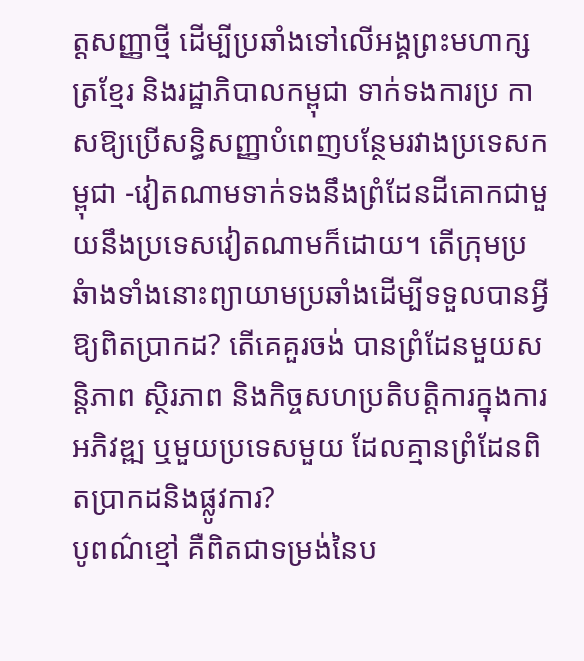ត្តសញ្ញាថ្មី ដើម្បីប្រឆាំងទៅលើអង្គព្រះមហាក្សត្រខ្មែរ និងរដ្ឋាភិបាលកម្ពុជា ទាក់ទងការប្រ កាសឱ្យប្រើសន្ធិសញ្ញាបំពេញបន្ថែមរវាងប្រទេសកម្ពុជា -វៀតណាមទាក់ទងនឹងព្រំដែនដីគោកជាមួយនឹងប្រទេសវៀតណាមក៏ដោយ។ តើក្រុមប្រឆំាងទាំងនោះព្យាយាមប្រឆាំងដើម្បីទទួលបានអ្វីឱ្យពិតប្រាកដ? តើគេគួរចង់ បានព្រំដែនមួយសន្តិភាព ស្ថិរភាព និងកិច្ចសហប្រតិបតិ្តការក្នុងការអភិវឌ្ឍ ឬមួយប្រទេសមួយ ដែលគ្មានព្រំដែនពិតប្រាកដនិងផ្លូវការ?
បូពណ៌ខ្មៅ គឺពិតជាទម្រង់នៃប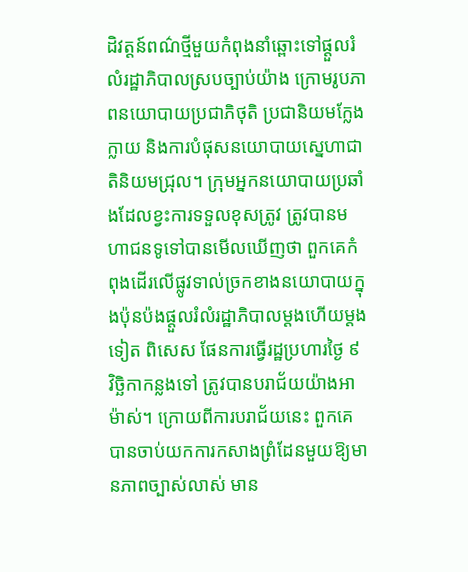ដិវត្តន៍ពណ៌ថ្មីមួយកំពុងនាំឆ្ពោះទៅផ្តួលរំលំរដ្ឋាភិបាលស្របច្បាប់យ៉ាង ក្រោមរូបភាពនយោបាយប្រជាភិថុតិ ប្រជានិយមក្លែងក្លាយ និងការបំផុសនយោបាយស្នេហាជាតិនិយមជ្រុល។ ក្រុមអ្នកនយោបាយប្រឆាំងដែលខ្វះការទទួលខុសត្រូវ ត្រូវបានមហាជនទូទៅបានមើលឃើញថា ពួកគេកំពុងដើរលើផ្លូវទាល់ច្រកខាងនយោបាយក្នុងប៉ុនប៉ងផ្តួលរំលំរដ្ឋាភិបាលម្តងហើយម្តងទៀត ពិសេស ផែនការធ្វើរដ្ឋប្រហារថ្ងៃ ៩ វិច្ឆិកាកន្លងទៅ ត្រូវបានបរាជ័យយ៉ាងអាម៉ាស់។ ក្រោយពីការបរាជ័យនេះ ពួកគេបានចាប់យកការកសាងព្រំដែនមួយឱ្យមានភាពច្បាស់លាស់ មាន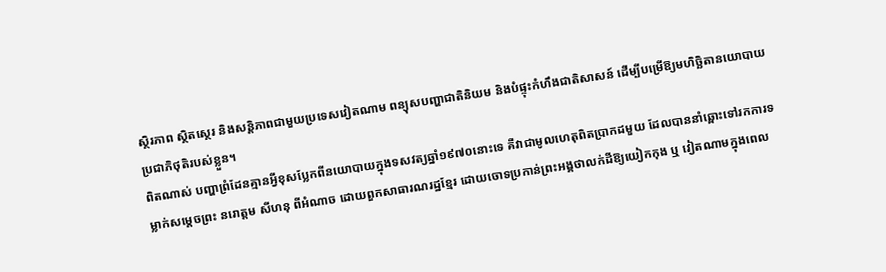ស្ថិរភាព ស្ថិតស្ថេរ និងសន្តិភាពជាមួយប្រទេសវៀតណាម ពន្យុសបញ្ហាជាតិនិយម និងបំផ្ទុះកំហឹងជាតិសាសន៍ ដើម្បីបម្រើឱ្យមហិច្ឆិតានយោបាយប្រជាភិថុតិរបស់ខ្លួន។
ពិតណាស់ បញ្ហាព្រំដែនគ្មានអ្វីខុសប្លែកពីនយោបាយក្នុងទសវត្យឆ្នាំ១៩៧០នោះទេ គឺវាជាមូលហេតុពិតប្រាកដមួយ ដែលបាននាំឆ្ពោះទៅរកការទម្លាក់សម្តេចព្រះ នរោត្តម សីហនុ ពីអំណាច ដោយពួកសាធារណរដ្ឋខ្មែរ ដោយចោទប្រកាន់ព្រះអង្គថាលក់ដីឱ្យយៀកកុង ឬ វៀតណាមក្នុងពេល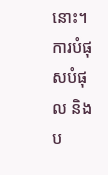នោះ។ ការបំផុសបំផុល និងប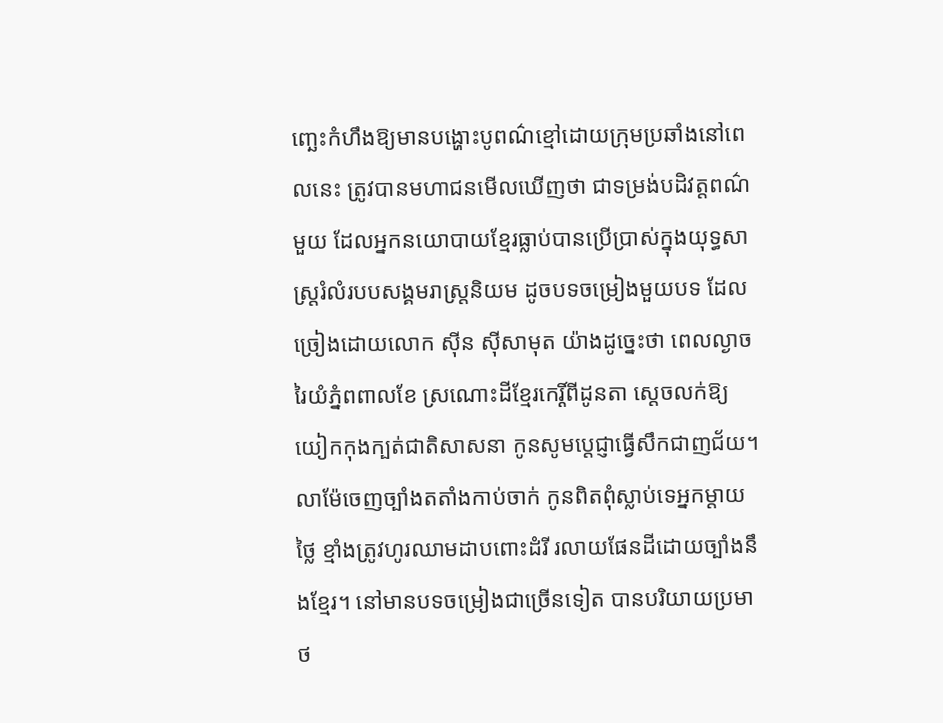ញ្ឆេះកំហឹងឱ្យមានបង្ហោះបូពណ៌ខ្មៅដោយក្រុមប្រឆាំងនៅពេលនេះ ត្រូវបានមហាជនមើលឃើញថា ជាទម្រង់បដិវត្តពណ៌មួយ ដែលអ្នកនយោបាយខ្មែរធ្លាប់បានប្រើប្រាស់ក្នុងយុទ្ធសាស្រ្តរំលំរបបសង្គមរាស្រ្តនិយម ដូចបទចម្រៀងមួយបទ ដែលច្រៀងដោយលោក ស៊ីន ស៊ីសាមុត យ៉ាងដូច្នេះថា ពេលល្ងាចរៃយំភ្នំពពាលខែ ស្រណោះដីខ្មែរកេរ្តិ៍ពីដូនតា ស្តេចលក់ឱ្យយៀកកុងក្បត់ជាតិសាសនា កូនសូមប្តេជ្ញាធ្វើសឹកជាញជ័យ។ លាម៉ែចេញច្បាំងតតាំងកាប់ចាក់ កូនពិតពុំស្លាប់ទេអ្នកម្តាយថ្លៃ ខ្មាំងត្រូវហូរឈាមដាបពោះដំរី រលាយផែនដីដោយច្បាំងនឹងខ្មែរ។ នៅមានបទចម្រៀងជាច្រើនទៀត បានបរិយាយប្រមាថ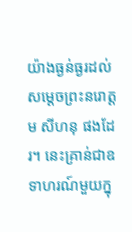យ៉ាងធ្ងន់ធ្ងរដល់សម្តេចព្រះនរោត្តម សីហនុ ផងដែរ។ នេះគ្រាន់ជាឧទាហរណ៍មួយក្នុ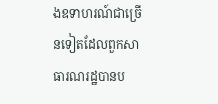ងឧទាហរណ៍ជាច្រើនទៀតដែលពួកសាធារណរដ្ឋបានប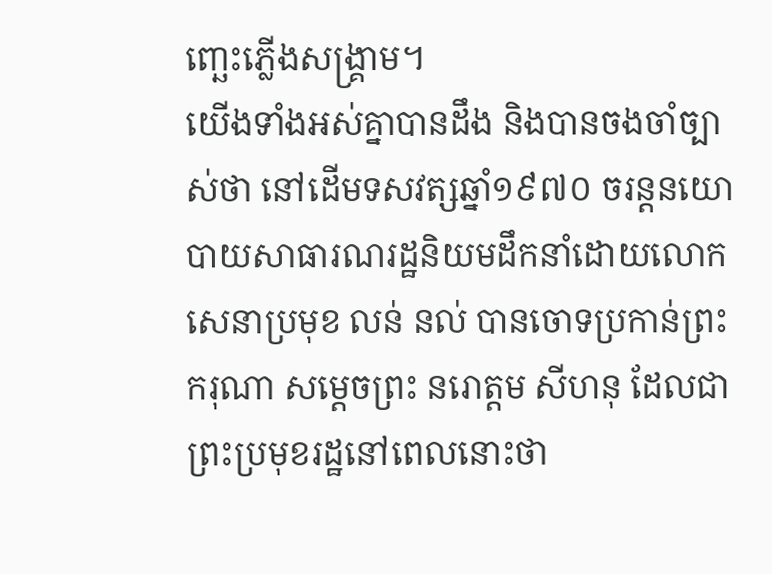ញ្ឆេះភ្លើងសង្រ្គាម។
យើងទាំងអស់គ្នាបានដឹង និងបានចងចាំច្បាស់ថា នៅដើមទសវត្សឆ្នាំ១៩៧០ ចរន្តនយោបាយសាធារណរដ្ឋនិយមដឹកនាំដោយលោក សេនាប្រមុខ លន់ នល់ បានចោទប្រកាន់ព្រះករុណា សម្តេចព្រះ នរោត្តម សីហនុ ដែលជាព្រះប្រមុខរដ្ឋនៅពេលនោះថា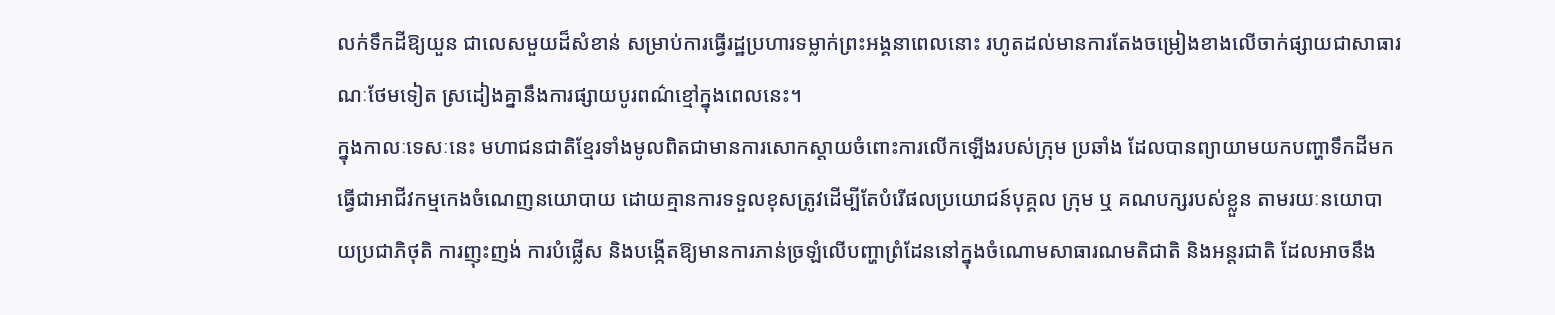លក់ទឹកដីឱ្យយួន ជាលេសមួយដ៏សំខាន់ សម្រាប់ការធ្វើរដ្ឋប្រហារទម្លាក់ព្រះអង្គនាពេលនោះ រហូតដល់មានការតែងចម្រៀងខាងលើចាក់ផ្សាយជាសាធារណៈថែមទៀត ស្រដៀងគ្នានឹងការផ្សាយបូរពណ៌ខ្មៅក្នុងពេលនេះ។
ក្នុងកាលៈទេសៈនេះ មហាជនជាតិខ្មែរទាំងមូលពិតជាមានការសោកស្តាយចំពោះការលើកឡើងរបស់ក្រុម ប្រឆាំង ដែលបានព្យាយាមយកបញ្ហាទឹកដីមកធ្វើជាអាជីវកម្មកេងចំណេញនយោបាយ ដោយគ្មានការទទួលខុសត្រូវដើម្បីតែបំរើផលប្រយោជន៍បុគ្គល ក្រុម ឬ គណបក្សរបស់ខ្លួន តាមរយៈនយោបាយប្រជាភិថុតិ ការញុះញង់ ការបំផ្លើស និងបង្កើតឱ្យមានការភាន់ច្រឡំលើបញ្ហាព្រំដែននៅក្នុងចំណោមសាធារណមតិជាតិ និងអន្តរជាតិ ដែលអាចនឹង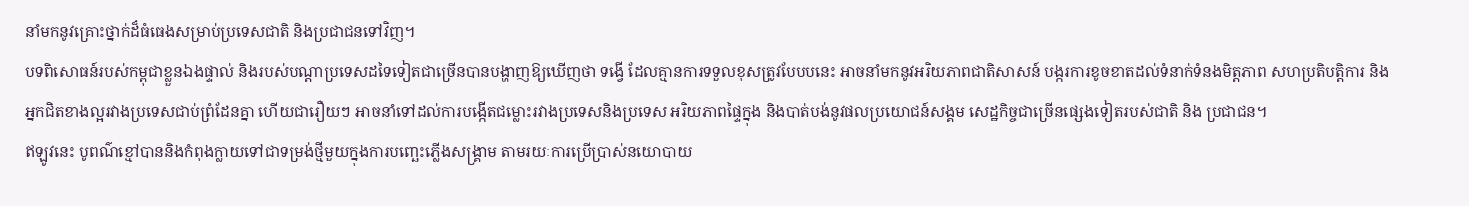នាំមកនូវគ្រោះថ្នាក់ដ៏ធំធេងសម្រាប់ប្រទេសជាតិ និងប្រជាជនទៅវិញ។
បទពិសោធន៍របស់កម្ពុជាខ្លួនឯងផ្ទាល់ និងរបស់បណ្តាប្រទេសដទៃទៀតជាច្រើនបានបង្ហាញឱ្យឃើញថា ទង្វើ ដែលគ្មានការទទួលខុសត្រូវបែបបនេះ អាចនាំមកនូវអរិយភាពជាតិសាសន៍ បង្ករការខូចខាតដល់ទំនាក់ទំនងមិត្តភាព សហប្រតិបត្តិការ និងអ្នកជិតខាងល្អរវាងប្រទេសជាប់ព្រំដែនគ្នា ហើយជារឿយៗ អាចនាំទៅដល់ការបង្កើតជម្លោះរវាងប្រទេសនិងប្រទេស អរិយភាពផ្ទៃក្នុង និងបាត់បង់នូវផលប្រយោជន៍សង្គម សេដ្ឋកិច្ចជាច្រើនផ្សេងទៀតរបស់ជាតិ និង ប្រជាជន។
ឥឡូវនេះ បូពណ៌ខ្មៅបាននិងកំពុងក្លាយទៅជាទម្រង់ថ្មីមួយក្នុងការបញ្ឆេះភ្លើងសង្រ្គាម តាមរយៈការប្រើប្រាស់នយោបាយ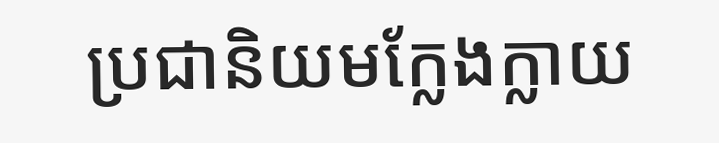ប្រជានិយមក្លែងក្លាយ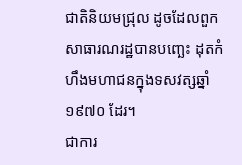ជាតិនិយមជ្រុល ដូចដែលពួកសាធារណរដ្ឋបានបញ្ឆេះ ដុតកំហឹងមហាជនក្នុងទសវត្សឆ្នាំ១៩៧០ ដែរ។
ជាការ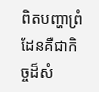ពិតបញ្ហាព្រំដែនគឺជាកិច្ចដ៏សំ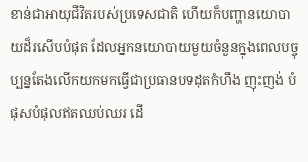ខាន់ជាអាយុជីវិតរបស់ប្រទេសជាតិ ហើយក៏បញ្ហានយោបាយដ៏រសើបបំផុត ដែលអ្នកនយោបាយមួយចំនួនក្នុងពេលបច្ចុប្បន្នតែងលើកយកមកធ្វើជាប្រធានបទដុតកំហឹង ញុះញង់ បំផុសបំផុលឥតឈប់ឈរ ដើ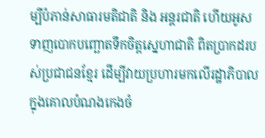ម្បីបំភាន់សាធារមតិជាតិ និង អន្តរជាតិ ហើយអូសទាញបោកបញ្ឆោតទឹកចិត្តស្នេហាជាតិ ពិតប្រាកដរបស់ប្រជាជនខ្មែរ ដើម្បីវាយប្រហារមកលើរដ្ឋាភិបាល ក្នុងគោលបំណងកេងចំ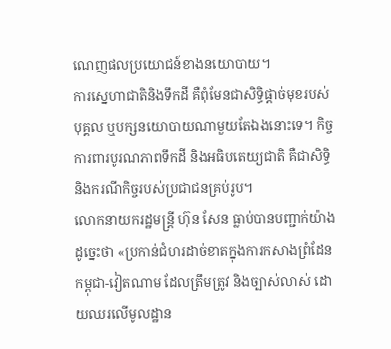ណេញផលប្រយោជន៍ខាងនយោបាយ។
ការស្នេហាជាតិនិងទឹកដី គឺពុំមែនជាសិទ្ធិផ្តាច់មុខរបស់បុគ្គល ឬបក្សនយោបាយណាមួយតែឯងនោះទេ។ កិច្ចការពារបូរណភាពទឹកដី និងអធិបតេយ្យជាតិ គឺជាសិទ្ធិ និងករណីកិច្ចរបស់ប្រជាជនគ្រប់រូប។
លោកនាយករដ្ឋមន្រ្តី ហ៊ុន សែន ធ្លាប់បានបញ្ជាក់យ៉ាងដូច្នេះថា «ប្រកាន់ជំហរដាច់ខាតក្នុងការកសាងព្រំដែនកម្ពុជា-វៀតណាម ដែលត្រឹមត្រូវ និងច្បាស់លាស់ ដោយឈរលើមូលដ្ឋាន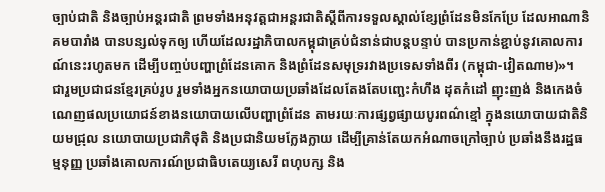ច្បាប់ជាតិ និងច្បាប់អន្តរជាតិ ព្រមទាំងអនុវត្តជាអន្តរជាតិស្តីពីការទទួលស្គាល់ខ្សែព្រំដែនមិនកែប្រែ ដែលអាណានិគមបារាំង បានបន្សល់ទុកឲ្យ ហើយដែលរដ្ឋាភិបាលកម្ពុជាគ្រប់ជំនាន់ជាបន្តបន្ទាប់ បានប្រកាន់ខ្ជាប់នូវគោលការណ៍នេះរហូតមក ដើម្បីបញ្ចប់បញ្ហាព្រំដែនគោក និងព្រំដែនសមុទ្ររវាងប្រទេសទាំងពីរ (កម្ពុជា-វៀតណាម)»។
ជារួមប្រជាជនខ្មែរគ្រប់រូប រួមទាំងអ្នកនយោបាយប្រឆាំងដែលតែងតែបញ្ឆេះកំហឹង ដុតកំដៅ ញុះញង់ និងកេងចំណេញផលប្រយោជន៍ខាងនយោបាយលើបញ្ហាព្រំដែន តាមរយៈការផ្សព្វផ្សាយបូរពណ៌ខ្មៅ ក្នុងនយោបាយជាតិនិយមជ្រុល នយោបាយប្រជាភិថុតិ និងប្រជានិយមក្លែងក្លាយ ដើម្បីគ្រាន់តែយកអំណាចក្រៅច្បាប់ ប្រឆាំងនឹងរដ្ឋធម្មនុញ្ញ ប្រឆាំងគោលការណ៍ប្រជាធិបតេយ្យសេរី ពហុបក្ស និង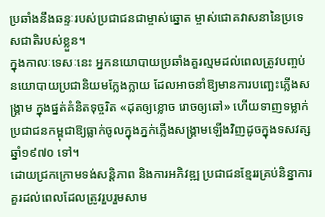ប្រឆាំងនឹងឆន្ទៈរបស់ប្រជាជនជាម្ចាស់ឆ្នោត ម្ចាស់ជោគវាសនានៃប្រទេសជាតិរបស់ខ្លួន។
ក្នុងកាលៈទេសៈនេះ អ្នកនយោបាយប្រឆាំងគួរល្មមដល់ពេលត្រូវបញ្ចប់នយោបាយប្រជានិយមក្លែងក្លាយ ដែលអាចនាំឱ្យមានការបញ្ឆេះភ្លើងសង្រ្គាម ក្នុងផ្នត់គំនិតទុច្ចរិត «ដុតឲ្យខ្លោច រោចឲ្យឆៅ» ហើយទាញទម្លាក់ប្រជាជនកម្ពុជាឱ្យធ្លាក់ចូលក្នុងភ្នក់ភ្លើងសង្រ្គាមឡើងវិញដូចក្នុងទសវត្សឆ្នាំ១៩៧០ ទៅ។
ដោយជ្រកក្រោមទង់សន្តិភាព និងការអភិវឌ្ឍ ប្រជាជនខ្មែររគ្រប់និន្នាការគួរដល់ពេលដែលត្រូវរួបរួមសាម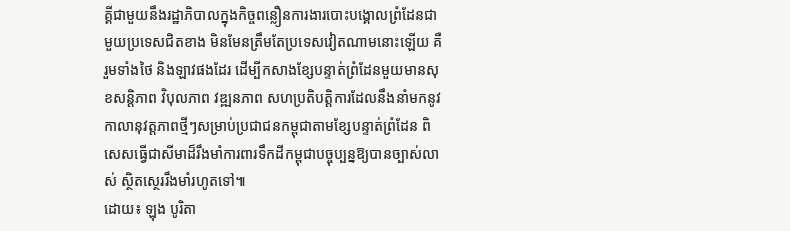គ្គីជាមួយនឹងរដ្ឋាភិបាលក្នុងកិច្ចពន្លឿនការងារបោះបង្គោលព្រំដែនជាមួយប្រទេសជិតខាង មិនមែនត្រឹមតែប្រទេសវៀតណាមនោះឡើយ គឺរួមទាំងថៃ និងឡាវផងដែរ ដើម្បីកសាងខ្សែបន្ទាត់ព្រំដែនមួយមានសុខសន្តិភាព វិបុលភាព វឌ្ឍនភាព សហប្រតិបត្តិការដែលនឹងនាំមកនូវកាលានុវត្តភាពថ្មីៗសម្រាប់ប្រជាជនកម្ពុជាតាមខ្សែបន្ទាត់ព្រំដែន ពិសេសធ្វើជាសីមាដ៏រឹងមាំការពារទឹកដីកម្ពុជាបច្ចុប្បន្នឱ្យបានច្បាស់លាស់ ស្ថិតស្ថេររឹងមាំរហូតទៅ៕
ដោយ៖ ឡុង បូរិតា